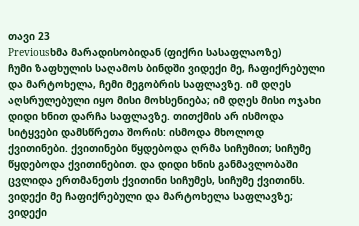თავი 23
Previousხმა მარადისობიდან (ფიქრი სასაფლაოზე)
ჩუმი ზაფხულის საღამოს ბინდში ვიდექი მე, ჩაფიქრებული და მარტოხელა, ჩემი მეგობრის საფლავზე. იმ დღეს აღსრულებული იყო მისი მოხსენიება; იმ დღეს მისი ოჯახი დიდი ხნით დარჩა საფლავზე. თითქმის არ ისმოდა სიტყვები დამსწრეთა შორის: ისმოდა მხოლოდ ქვითინები. ქვითინები წყდებოდა ღრმა სიჩუმით; სიჩუმე წყდებოდა ქვითინებით. და დიდი ხნის განმავლობაში ცვლიდა ერთმანეთს ქვითინი სიჩუმეს, სიჩუმე ქვითინს.
ვიდექი მე ჩაფიქრებული და მარტოხელა საფლავზე; ვიდექი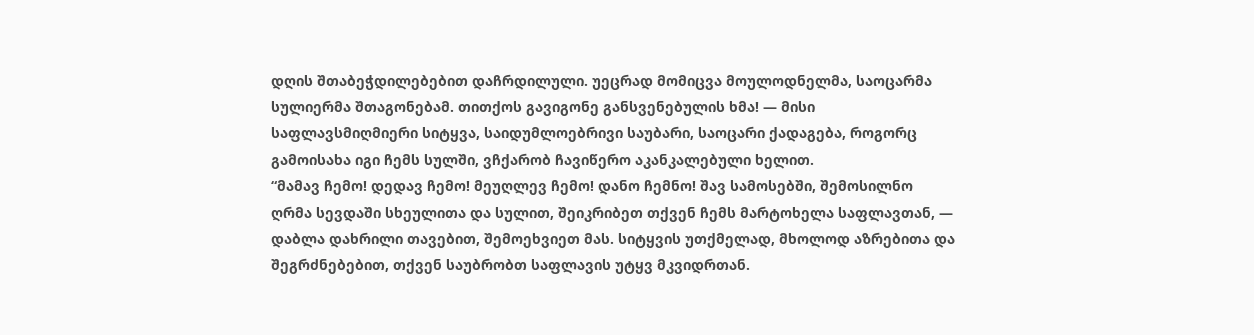დღის შთაბეჭდილებებით დაჩრდილული. უეცრად მომიცვა მოულოდნელმა, საოცარმა სულიერმა შთაგონებამ. თითქოს გავიგონე განსვენებულის ხმა! — მისი საფლავსმიღმიერი სიტყვა, საიდუმლოებრივი საუბარი, საოცარი ქადაგება, როგორც გამოისახა იგი ჩემს სულში, ვჩქარობ ჩავიწერო აკანკალებული ხელით.
“მამავ ჩემო! დედავ ჩემო! მეუღლევ ჩემო! დანო ჩემნო! შავ სამოსებში, შემოსილნო ღრმა სევდაში სხეულითა და სულით, შეიკრიბეთ თქვენ ჩემს მარტოხელა საფლავთან, — დაბლა დახრილი თავებით, შემოეხვიეთ მას. სიტყვის უთქმელად, მხოლოდ აზრებითა და შეგრძნებებით, თქვენ საუბრობთ საფლავის უტყვ მკვიდრთან.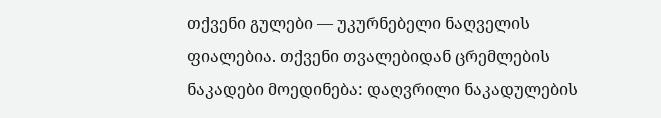თქვენი გულები — უკურნებელი ნაღველის ფიალებია. თქვენი თვალებიდან ცრემლების ნაკადები მოედინება: დაღვრილი ნაკადულების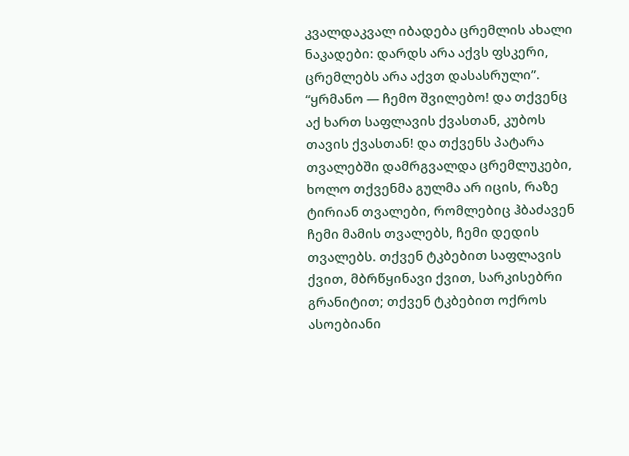კვალდაკვალ იბადება ცრემლის ახალი ნაკადები: დარდს არა აქვს ფსკერი, ცრემლებს არა აქვთ დასასრული”.
“ყრმანო — ჩემო შვილებო! და თქვენც აქ ხართ საფლავის ქვასთან, კუბოს თავის ქვასთან! და თქვენს პატარა თვალებში დამრგვალდა ცრემლუკები, ხოლო თქვენმა გულმა არ იცის, რაზე ტირიან თვალები, რომლებიც ჰბაძავენ ჩემი მამის თვალებს, ჩემი დედის თვალებს. თქვენ ტკბებით საფლავის ქვით, მბრწყინავი ქვით, სარკისებრი გრანიტით; თქვენ ტკბებით ოქროს ასოებიანი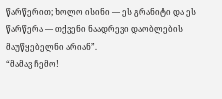წარწერით; ხოლო ისინი — ეს გრანიტი და ეს წარწერა — თქვენი ნაადრევი დაობლების მაუწყებელნი არიან”.
“მამავ ჩემო!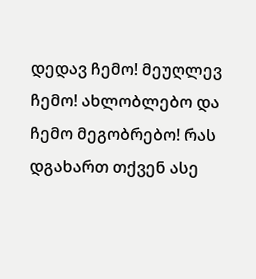დედავ ჩემო! მეუღლევ ჩემო! ახლობლებო და ჩემო მეგობრებო! რას დგახართ თქვენ ასე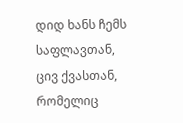დიდ ხანს ჩემს საფლავთან, ცივ ქვასთან, რომელიც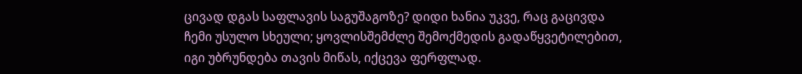ცივად დგას საფლავის საგუშაგოზე? დიდი ხანია უკვე, რაც გაცივდა ჩემი უსულო სხეული; ყოვლისშემძლე შემოქმედის გადაწყვეტილებით, იგი უბრუნდება თავის მიწას, იქცევა ფერფლად.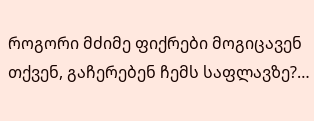როგორი მძიმე ფიქრები მოგიცავენ თქვენ, გაჩერებენ ჩემს საფლავზე?…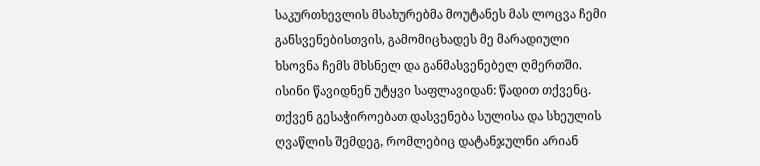საკურთხევლის მსახურებმა მოუტანეს მას ლოცვა ჩემი განსვენებისთვის, გამომიცხადეს მე მარადიული ხსოვნა ჩემს მხსნელ და განმასვენებელ ღმერთში. ისინი წავიდნენ უტყვი საფლავიდან: წადით თქვენც. თქვენ გესაჭიროებათ დასვენება სულისა და სხეულის ღვაწლის შემდეგ, რომლებიც დატანჯულნი არიან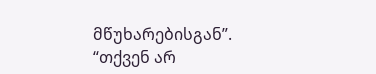მწუხარებისგან”.
“თქვენ არ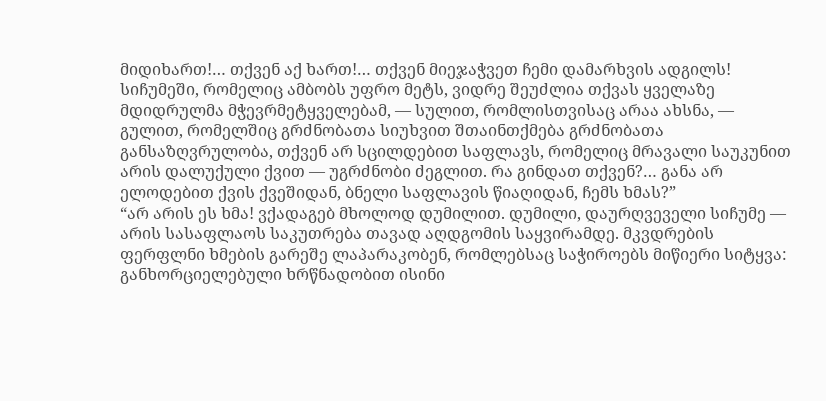მიდიხართ!… თქვენ აქ ხართ!… თქვენ მიეჯაჭვეთ ჩემი დამარხვის ადგილს! სიჩუმეში, რომელიც ამბობს უფრო მეტს, ვიდრე შეუძლია თქვას ყველაზე მდიდრულმა მჭევრმეტყველებამ, — სულით, რომლისთვისაც არაა ახსნა, — გულით, რომელშიც გრძნობათა სიუხვით შთაინთქმება გრძნობათა განსაზღვრულობა, თქვენ არ სცილდებით საფლავს, რომელიც მრავალი საუკუნით არის დალუქული ქვით — უგრძნობი ძეგლით. რა გინდათ თქვენ?… განა არ ელოდებით ქვის ქვეშიდან, ბნელი საფლავის წიაღიდან, ჩემს ხმას?”
“არ არის ეს ხმა! ვქადაგებ მხოლოდ დუმილით. დუმილი, დაურღვეველი სიჩუმე — არის სასაფლაოს საკუთრება თავად აღდგომის საყვირამდე. მკვდრების ფერფლნი ხმების გარეშე ლაპარაკობენ, რომლებსაც საჭიროებს მიწიერი სიტყვა: განხორციელებული ხრწნადობით ისინი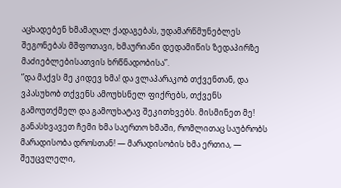აცხადებენ ხმამაღალ ქადაგებას, უდამარწმუნებლეს შეგონებას მშფოთავი, ხმაურიანი დედამიწის ზედაპირზე მაძიებლებისათვის ხრწნადობისა”.
“და მაქვს მე კიდევ ხმა! და ვლაპარაკობ თქვენთან, და ვპასუხობ თქვენს ამოუხსნელ ფიქრებს, თქვენს გამოუთქმელ და გამოუხატავ შეკითხვებს. მისმინეთ მე! განასხვავეთ ჩემი ხმა საერთო ხმაში, რომლითაც საუბრობს მარადისობა დროსთან! — მარადისობის ხმა ერთია, — შეუცვლელი,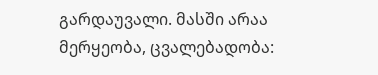გარდაუვალი. მასში არაა მერყეობა, ცვალებადობა: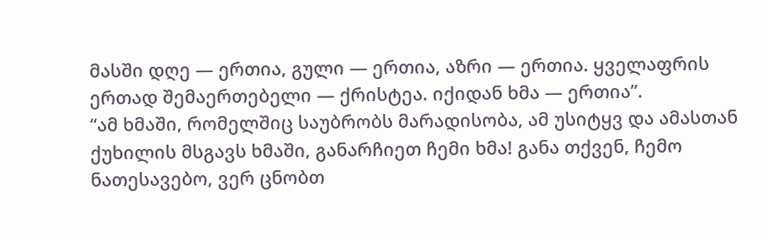მასში დღე — ერთია, გული — ერთია, აზრი — ერთია. ყველაფრის ერთად შემაერთებელი — ქრისტეა. იქიდან ხმა — ერთია”.
“ამ ხმაში, რომელშიც საუბრობს მარადისობა, ამ უსიტყვ და ამასთან ქუხილის მსგავს ხმაში, განარჩიეთ ჩემი ხმა! განა თქვენ, ჩემო ნათესავებო, ვერ ცნობთ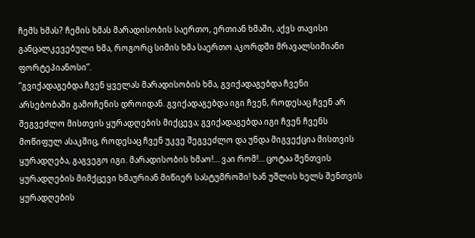ჩემს ხმას? ჩემის ხმას მარადისობის საერთო, ერთიან ხმაში, აქვს თავისი განცალკევებული ხმა, როგორც სიმის ხმა საერთო აკორდში მრავალსიმიანი ფორტეპიანოსი”.
“გვიქადაგებდა ჩვენ ყველას მარადისობის ხმა, გვიქადაგებდა ჩვენი არსებობაში გამოჩენის დროიდან. გვიქადაგებდა იგი ჩვენ, როდესაც ჩვენ არ შეგვეძლო მისთვის ყურადღების მიქცევა; გვიქადაგებდა იგი ჩვენ ჩვენს მოწიფულ ასაკშიც, როდესაც ჩვენ უკვე შეგვეძლო და უნდა მიგვექცია მისთვის ყურადღება, გაგვეგო იგი. მარადისობის ხმაო!… ვაი რომ!… ცოტაა შენთვის ყურადღების მიმქცევი ხმაურიან მიწიერ სასტუმროში! ხან უშლის ხელს შენთვის ყურადღების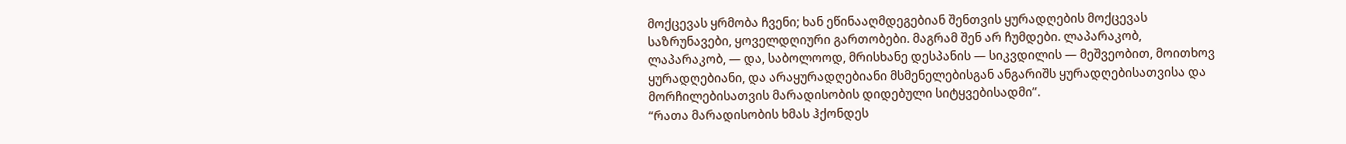მოქცევას ყრმობა ჩვენი; ხან ეწინააღმდეგებიან შენთვის ყურადღების მოქცევას საზრუნავები, ყოველდღიური გართობები. მაგრამ შენ არ ჩუმდები. ლაპარაკობ, ლაპარაკობ, — და, საბოლოოდ, მრისხანე დესპანის — სიკვდილის — მეშვეობით, მოითხოვ ყურადღებიანი, და არაყურადღებიანი მსმენელებისგან ანგარიშს ყურადღებისათვისა და მორჩილებისათვის მარადისობის დიდებული სიტყვებისადმი”.
“რათა მარადისობის ხმას ჰქონდეს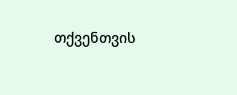თქვენთვის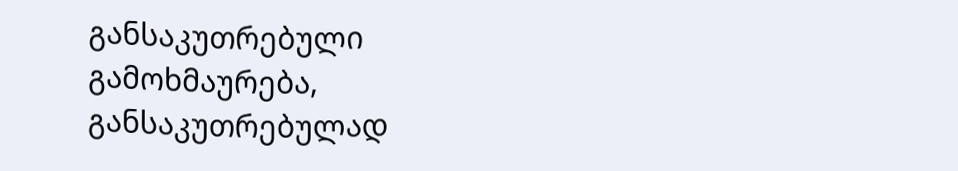განსაკუთრებული გამოხმაურება, განსაკუთრებულად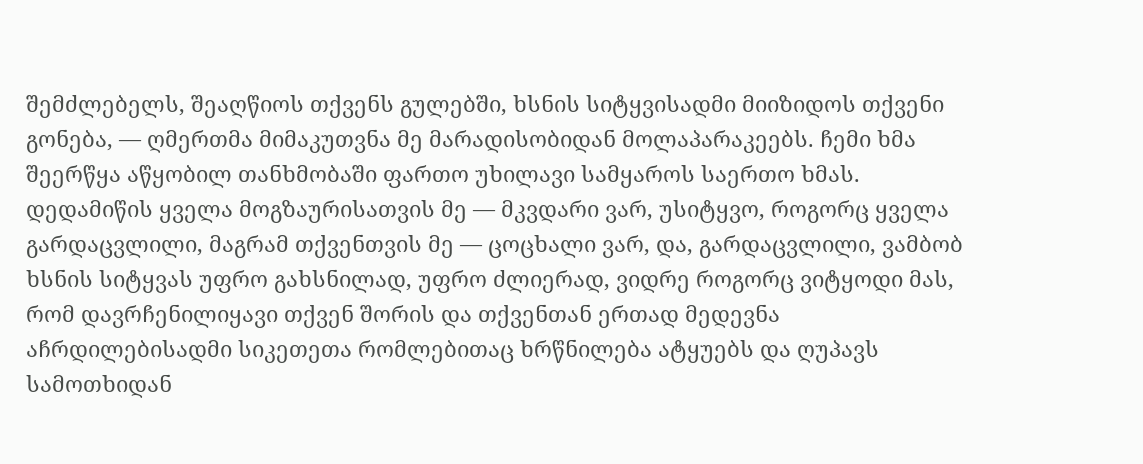შემძლებელს, შეაღწიოს თქვენს გულებში, ხსნის სიტყვისადმი მიიზიდოს თქვენი გონება, — ღმერთმა მიმაკუთვნა მე მარადისობიდან მოლაპარაკეებს. ჩემი ხმა შეერწყა აწყობილ თანხმობაში ფართო უხილავი სამყაროს საერთო ხმას. დედამიწის ყველა მოგზაურისათვის მე — მკვდარი ვარ, უსიტყვო, როგორც ყველა გარდაცვლილი, მაგრამ თქვენთვის მე — ცოცხალი ვარ, და, გარდაცვლილი, ვამბობ ხსნის სიტყვას უფრო გახსნილად, უფრო ძლიერად, ვიდრე როგორც ვიტყოდი მას, რომ დავრჩენილიყავი თქვენ შორის და თქვენთან ერთად მედევნა აჩრდილებისადმი სიკეთეთა რომლებითაც ხრწნილება ატყუებს და ღუპავს სამოთხიდან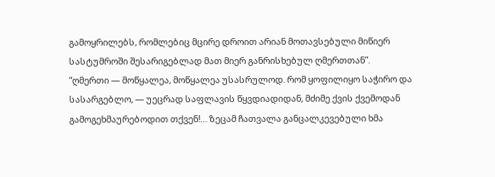გამოყრილებს, რომლებიც მცირე დროით არიან მოთავსებული მიწიერ სასტუმროში შესარიგებლად მათ მიერ განრისხებულ ღმერთთან”.
“ღმერთი — მოწყალეა, მოწყალეა უსასრულოდ. რომ ყოფილიყო საჭირო და სასარგებლო, — უეცრად საფლავის წყვდიადიდან, მძიმე ქვის ქვემოდან გამოგეხმაურებოდით თქვენ!… ზეცამ ჩათვალა განცალკევებული ხმა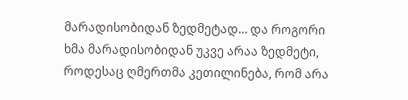მარადისობიდან ზედმეტად… და როგორი ხმა მარადისობიდან უკვე არაა ზედმეტი, როდესაც ღმერთმა კეთილინება, რომ არა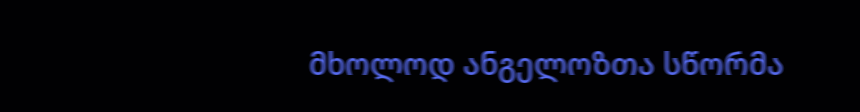მხოლოდ ანგელოზთა სწორმა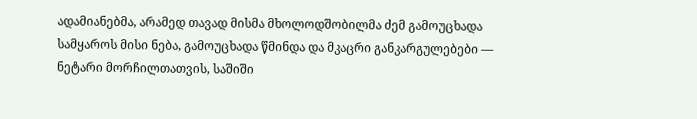ადამიანებმა, არამედ თავად მისმა მხოლოდშობილმა ძემ გამოუცხადა სამყაროს მისი ნება, გამოუცხადა წმინდა და მკაცრი განკარგულებები — ნეტარი მორჩილთათვის, საშიში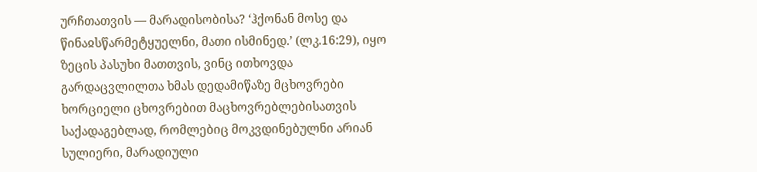ურჩთათვის — მარადისობისა? ‘ჰქონან მოსე და წინაჲსწარმეტყუელნი, მათი ისმინედ.’ (ლკ.16:29), იყო ზეცის პასუხი მათთვის, ვინც ითხოვდა გარდაცვლილთა ხმას დედამიწაზე მცხოვრები ხორციელი ცხოვრებით მაცხოვრებლებისათვის საქადაგებლად, რომლებიც მოკვდინებულნი არიან სულიერი, მარადიული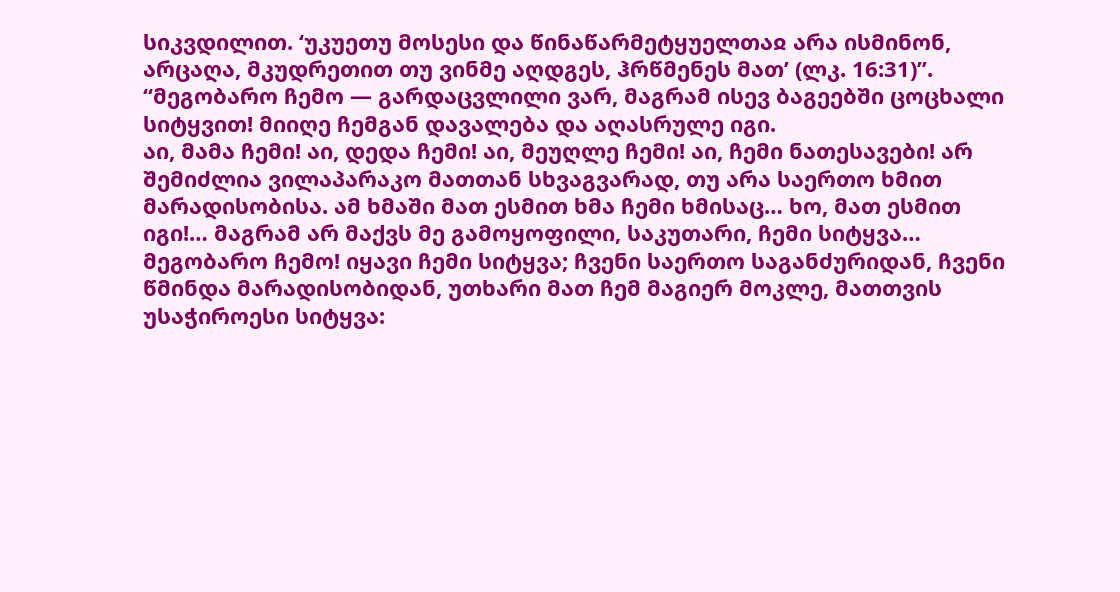სიკვდილით. ‘უკუეთუ მოსესი და წინაწარმეტყუელთაჲ არა ისმინონ, არცაღა, მკუდრეთით თუ ვინმე აღდგეს, ჰრწმენეს მათ’ (ლკ. 16:31)”.
“მეგობარო ჩემო — გარდაცვლილი ვარ, მაგრამ ისევ ბაგეებში ცოცხალი სიტყვით! მიიღე ჩემგან დავალება და აღასრულე იგი.
აი, მამა ჩემი! აი, დედა ჩემი! აი, მეუღლე ჩემი! აი, ჩემი ნათესავები! არ შემიძლია ვილაპარაკო მათთან სხვაგვარად, თუ არა საერთო ხმით მარადისობისა. ამ ხმაში მათ ესმით ხმა ჩემი ხმისაც… ხო, მათ ესმით იგი!… მაგრამ არ მაქვს მე გამოყოფილი, საკუთარი, ჩემი სიტყვა… მეგობარო ჩემო! იყავი ჩემი სიტყვა; ჩვენი საერთო საგანძურიდან, ჩვენი წმინდა მარადისობიდან, უთხარი მათ ჩემ მაგიერ მოკლე, მათთვის უსაჭიროესი სიტყვა: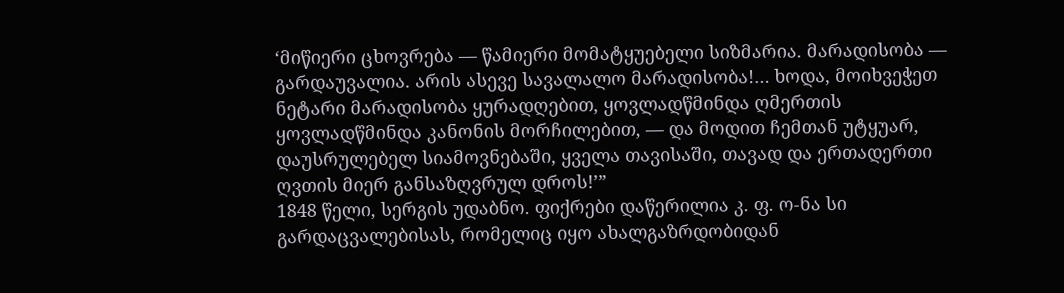‘მიწიერი ცხოვრება — წამიერი მომატყუებელი სიზმარია. მარადისობა — გარდაუვალია. არის ასევე სავალალო მარადისობა!… ხოდა, მოიხვეჭეთ ნეტარი მარადისობა ყურადღებით, ყოვლადწმინდა ღმერთის ყოვლადწმინდა კანონის მორჩილებით, — და მოდით ჩემთან უტყუარ, დაუსრულებელ სიამოვნებაში, ყველა თავისაში, თავად და ერთადერთი ღვთის მიერ განსაზღვრულ დროს!’”
1848 წელი, სერგის უდაბნო. ფიქრები დაწერილია კ. ფ. ო-ნა სი გარდაცვალებისას, რომელიც იყო ახალგაზრდობიდან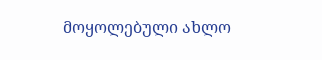მოყოლებული ახლო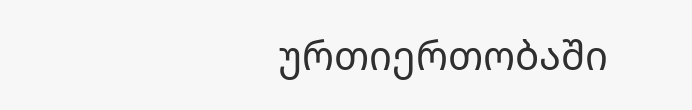ურთიერთობაში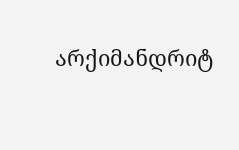არქიმანდრიტ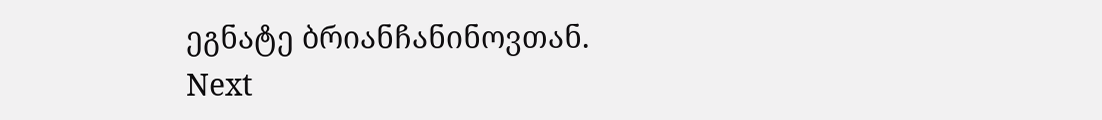ეგნატე ბრიანჩანინოვთან.
Next